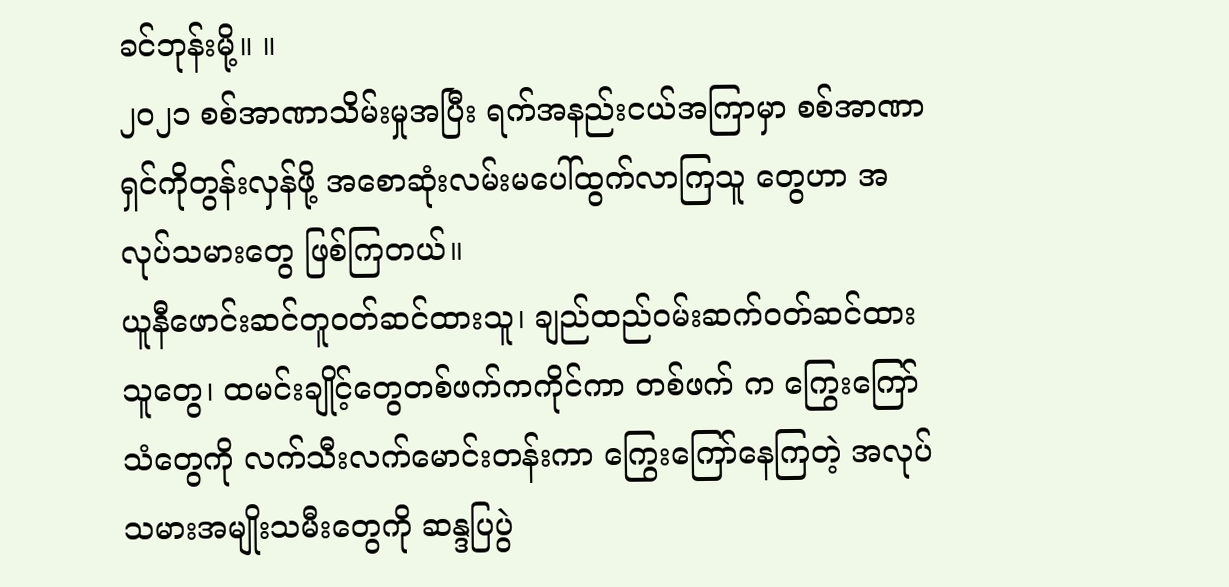ခင်ဘုန်းမို့။ ။
၂၀၂၁ စစ်အာဏာသိမ်းမှုအပြီး ရက်အနည်းငယ်အကြာမှာ စစ်အာဏာရှင်ကိုတွန်းလှန်ဖို့ အစောဆုံးလမ်းမပေါ်ထွက်လာကြသူ တွေဟာ အလုပ်သမားတွေ ဖြစ်ကြတယ်။
ယူနီဖောင်းဆင်တူဝတ်ဆင်ထားသူ၊ ချည်ထည်ဝမ်းဆက်ဝတ်ဆင်ထားသူတွေ၊ ထမင်းချိုင့်တွေတစ်ဖက်ကကိုင်ကာ တစ်ဖက် က ကြွေးကြော်သံတွေကို လက်သီးလက်မောင်းတန်းကာ ကြွေးကြော်နေကြတဲ့ အလုပ်သမားအမျိုးသမီးတွေကို ဆန္ဒပြပွဲ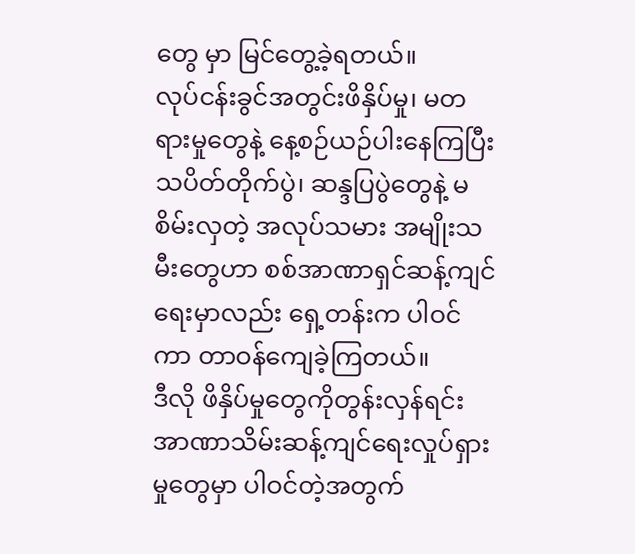တွေ မှာ မြင်တွေ့ခဲ့ရတယ်။
လုပ်ငန်းခွင်အတွင်းဖိနှိပ်မှု၊ မတရားမှုတွေနဲ့ နေ့စဉ်ယဉ်ပါးနေကြပြီး သပိတ်တိုက်ပွဲ၊ ဆန္ဒပြပွဲတွေနဲ့ မစိမ်းလှတဲ့ အလုပ်သမား အမျိုးသမီးတွေဟာ စစ်အာဏာရှင်ဆန့်ကျင်ရေးမှာလည်း ရှေ့တန်းက ပါဝင်ကာ တာဝန်ကျေခဲ့ကြတယ်။
ဒီလို ဖိနှိပ်မှုတွေကိုတွန်းလှန်ရင်း အာဏာသိမ်းဆန့်ကျင်ရေးလှုပ်ရှားမှုတွေမှာ ပါဝင်တဲ့အတွက်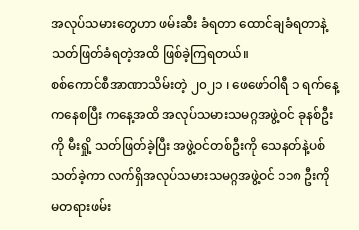အလုပ်သမားတွေဟာ ဖမ်းဆီး ခံရတာ ထောင်ချခံရတာနဲ့ သတ်ဖြတ်ခံရတဲ့အထိ ဖြစ်ခဲ့ကြရတယ်။
စစ်ကောင်စီအာဏာသိမ်းတဲ့ ၂၀၂၁ ၊ ဖေဖော်ဝါရီ ၁ ရက်နေ့ကနေစပြီး ကနေ့အထိ အလုပ်သမားသမဂ္ဂအဖွဲ့ဝင် ခုနစ်ဦးကို မီးရှို့ သတ်ဖြတ်ခဲ့ပြီး အဖွဲ့ဝင်တစ်ဦးကို သေနတ်နဲ့ပစ်သတ်ခဲ့ကာ လက်ရှိအလုပ်သမားသမဂ္ဂအဖွဲ့ဝင် ၁၁၈ ဦးကို မတရားဖမ်း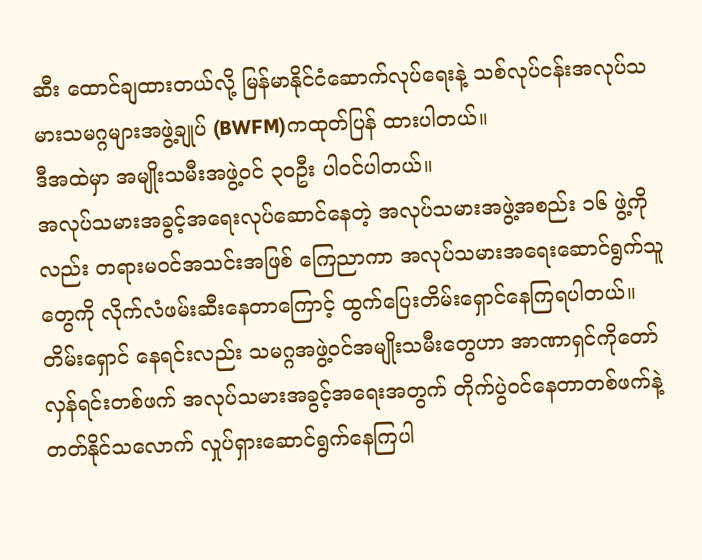ဆီး ထောင်ချထားတယ်လို့ မြန်မာနိုင်ငံဆောက်လုပ်ရေးနဲ့ သစ်လုပ်ငန်းအလုပ်သမားသမဂ္ဂများအဖွဲ့ချုပ် (BWFM)ကထုတ်ပြန် ထားပါတယ်။
ဒီအထဲမှာ အမျိုးသမီးအဖွဲ့ဝင် ၃၀ဦး ပါဝင်ပါတယ်။
အလုပ်သမားအခွင့်အရေးလုပ်ဆောင်နေတဲ့ အလုပ်သမားအဖွဲ့အစည်း ၁၆ ဖွဲ့ကိုလည်း တရားမဝင်အသင်းအဖြစ် ကြေညာကာ အလုပ်သမားအရေးဆောင်ရွက်သူတွေကို လိုက်လံဖမ်းဆီးနေတာကြောင့် ထွက်ပြေးတိမ်းရှောင်နေကြရပါတယ်။ တိမ်းရှောင် နေရင်းလည်း သမဂ္ဂအဖွဲ့ဝင်အမျိုးသမီးတွေဟာ အာဏာရှင်ကိုတော်လှန်ရင်းတစ်ဖက် အလုပ်သမားအခွင့်အရေးအတွက် တိုက်ပွဲဝင်နေတာတစ်ဖက်နဲ့ တတ်နိုင်သလောက် လှုပ်ရှားဆောင်ရွက်နေကြပါ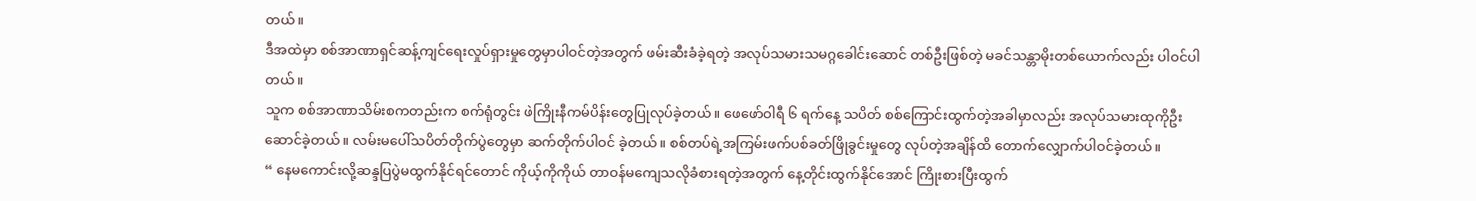တယ်။
ဒီအထဲမှာ စစ်အာဏာရှင်ဆန့်ကျင်ရေးလှုပ်ရှားမှုတွေမှာပါဝင်တဲ့အတွက် ဖမ်းဆီးခံခဲ့ရတဲ့ အလုပ်သမားသမဂ္ဂခေါင်းဆောင် တစ်ဦးဖြစ်တဲ့ မခင်သန္တာမိုးတစ်ယောက်လည်း ပါဝင်ပါတယ်။
သူက စစ်အာဏာသိမ်းစကတည်းက စက်ရုံတွင်း ဖဲကြိုးနီကမ်ပိန်းတွေပြုလုပ်ခဲ့တယ်။ ဖေဖော်ဝါရီ ၆ ရက်နေ့ သပိတ် စစ်ကြောင်းထွက်တဲ့အခါမှာလည်း အလုပ်သမားထုကိုဦးဆောင်ခဲ့တယ်။ လမ်းမပေါ်သပိတ်တိုက်ပွဲတွေမှာ ဆက်တိုက်ပါဝင် ခဲ့တယ်။ စစ်တပ်ရဲ့အကြမ်းဖက်ပစ်ခတ်ဖြိုခွင်းမှုတွေ လုပ်တဲ့အချိန်ထိ တောက်လျှောက်ပါဝင်ခဲ့တယ်။
“ နေမကောင်းလို့ဆန္ဒပြပွဲမထွက်နိုင်ရင်တောင် ကိုယ့်ကိုကိုယ် တာဝန်မကျေသလိုခံစားရတဲ့အတွက် နေ့တိုင်းထွက်နိုင်အောင် ကြိုးစားပြီးထွက်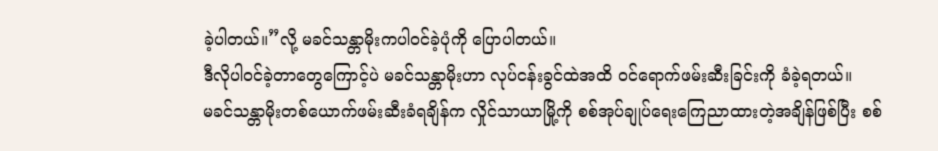ခဲ့ပါတယ်။”လို့ မခင်သန္တာမိုးကပါဝင်ခဲ့ပုံကို ပြောပါတယ်။
ဒီလိုပါဝင်ခဲ့တာတွေကြောင့်ပဲ မခင်သန္တာမိုးဟာ လုပ်ငန်းခွင်ထဲအထိ ဝင်ရောက်ဖမ်းဆီးခြင်းကို ခံခဲ့ရတယ်။
မခင်သန္တာမိုးတစ်ယောက်ဖမ်းဆီးခံရချိန်က လှိုင်သာယာမြို့ကို စစ်အုပ်ချုပ်ရေးကြေညာထားတဲ့အချိန်ဖြစ်ပြီး စစ်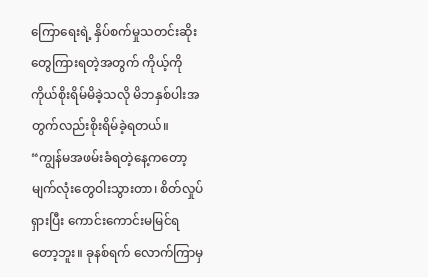ကြောရေးရဲ့ နှိပ်စက်မှုသတင်းဆိုးတွေကြားရတဲ့အတွက် ကိုယ့်ကိုကိုယ်စိုးရိမ်မိခဲ့သလို မိဘနှစ်ပါးအတွက်လည်းစိုးရိမ်ခဲ့ရတယ်။
“ကျွန်မအဖမ်းခံရတဲ့နေ့ကတော့ မျက်လုံးတွေဝါးသွားတာ၊ စိတ်လှုပ်ရှားပြီး ကောင်းကောင်းမမြင်ရတော့ဘူး။ ခုနစ်ရက် လောက်ကြာမှ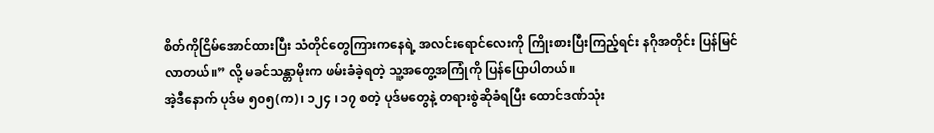စိတ်ကိုငြိမ်အောင်ထားပြီး သံတိုင်တွေကြားကနေရဲ့ အလင်းရောင်လေးကို ကြိုးစားပြီးကြည့်ရင်း နဂိုအတိုင်း ပြန်မြင်လာတယ်။” လို့ မခင်သန္တာမိုးက ဖမ်းခံခဲ့ရတဲ့ သူ့အတွေ့အကြုံကို ပြန်ပြောပါတယ်။
အဲ့ဒီနောက် ပုဒ်မ ၅၀၅(က)၊ ၁၂၄ ၊ ၁၇ စတဲ့ ပုဒ်မတွေနဲ့ တရားစွဲဆိုခံရပြီး ထောင်ဒဏ်သုံး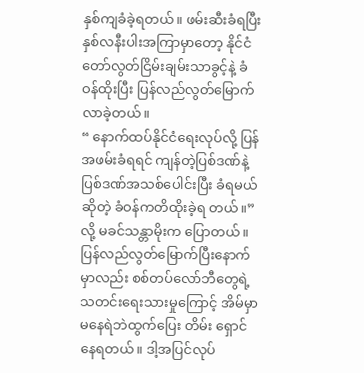နှစ်ကျခံခဲ့ရတယ်။ ဖမ်းဆီးခံရပြီး နှစ်လနီးပါးအကြာမှာတော့ နိုင်ငံတော်လွတ်ငြိမ်းချမ်းသာခွင့်နဲ့ ခံဝန်ထိုးပြီး ပြန်လည်လွတ်မြောက်လာခဲ့တယ်။
“ နောက်ထပ်နိုင်ငံရေးလုပ်လို့ ပြန်အဖမ်းခံရရင် ကျန်တဲ့ပြစ်ဒဏ်နဲ့ပြစ်ဒဏ်အသစ်ပေါင်းပြီး ခံရမယ်ဆိုတဲ့ ခံဝန်ကတိထိုးခဲ့ရ တယ်။” လို့ မခင်သန္တာမိုးက ပြောတယ်။
ပြန်လည်လွတ်မြောက်ပြီးနောက်မှာလည်း စစ်တပ်လော်ဘီတွေရဲ့သတင်းရေးသားမှုကြောင့် အိမ်မှာမနေရဲဘဲထွက်ပြေး တိမ်း ရှောင်နေရတယ်။ ဒါ့အပြင်လုပ်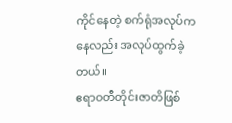ကိုင်နေတဲ့ စက်ရုံအလုပ်ကနေလည်း အလုပ်ထွက်ခဲ့တယ်။
ဧရာဝတီတိုင်းဇာတိဖြစ်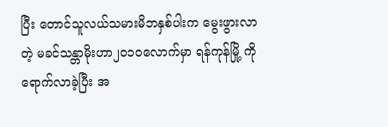ပြီး တောင်သူလယ်သမားမိဘနှစ်ပါးက မွေးဖွားလာတဲ့ မခင်သန္တာမိုးဟာ၂၀၁၀လောက်မှာ ရန်ကုန်မြို့ ကိုရောက်လာခဲ့ပြီး အ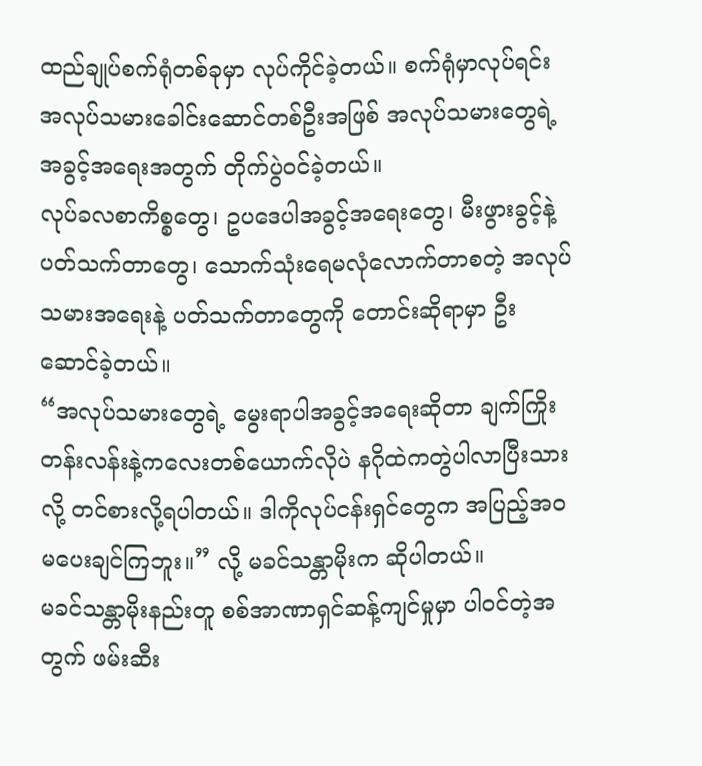ထည်ချုပ်စက်ရုံတစ်ခုမှာ လုပ်ကိုင်ခဲ့တယ်။ စက်ရုံမှာလုပ်ရင်း အလုပ်သမားခေါင်းဆောင်တစ်ဦးအဖြစ် အလုပ်သမားတွေရဲ့ အခွင့်အရေးအတွက် တိုက်ပွဲဝင်ခဲ့တယ်။
လုပ်ခလစာကိစ္စတွေ၊ ဥပဒေပါအခွင့်အရေးတွေ၊ မီးဖွားခွင့်နဲ့ပတ်သက်တာတွေ၊ သောက်သုံးရေမလုံလောက်တာစတဲ့ အလုပ် သမားအရေးနဲ့ ပတ်သက်တာတွေကို တောင်းဆိုရာမှာ ဦးဆောင်ခဲ့တယ်။
“အလုပ်သမားတွေရဲ့ မွေးရာပါအခွင့်အရေးဆိုတာ ချက်ကြိုးတန်းလန်းနဲ့ကလေးတစ်ယောက်လိုပဲ နဂိုထဲကတွဲပါလာပြီးသား လို့ တင်စားလို့ရပါတယ်။ ဒါကိုလုပ်ငန်းရှင်တွေက အပြည့်အဝမပေးချင်ကြဘူး။” လို့ မခင်သန္တာမိုးက ဆိုပါတယ်။
မခင်သန္တာမိုးနည်းတူ စစ်အာဏာရှင်ဆန့်ကျင်မှုမှာ ပါဝင်တဲ့အတွက် ဖမ်းဆီး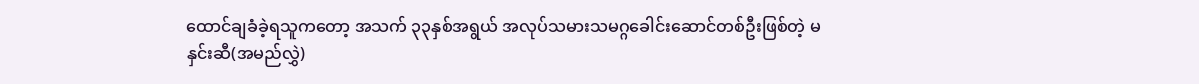ထောင်ချခံခဲ့ရသူကတော့ အသက် ၃၃နှစ်အရွယ် အလုပ်သမားသမဂ္ဂခေါင်းဆောင်တစ်ဦးဖြစ်တဲ့ မနှင်းဆီ(အမည်လွှဲ)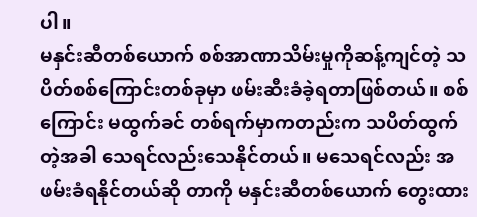ပါ။
မနှင်းဆီတစ်ယောက် စစ်အာဏာသိမ်းမှုကိုဆန့်ကျင်တဲ့ သပိတ်စစ်ကြောင်းတစ်ခုမှာ ဖမ်းဆီးခံခဲ့ရတာဖြစ်တယ်။ စစ်ကြောင်း မထွက်ခင် တစ်ရက်မှာကတည်းက သပိတ်ထွက်တဲ့အခါ သေရင်လည်းသေနိုင်တယ်။ မသေရင်လည်း အဖမ်းခံရနိုင်တယ်ဆို တာကို မနှင်းဆီတစ်ယောက် တွေးထား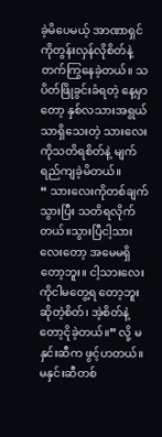ခဲ့မိပေမယ့် အာဏာရှင်ကိုတွန်းလှန်လိုစိတ်နဲ့ တက်ကြွနေခဲ့တယ်။ သပိတ်ဖြိုခွင်းခံရတဲ့ နေ့မှာတော့ နှစ်လသားအရွယ်သာရှိသေးတဲ့ သားလေးကိုသတိရစိတ်နဲ့ မျက်ရည်ကျခဲ့မိတယ်။
“ သားလေးကိုတစ်ချက်သွားပြီး သတိရလိုက်တယ်။သွားပြီငါ့သားလေးတော့ အမေမရှိတော့ဘူး။ ငါ့သားလေးကိုငါမတွေ့ရ တော့ဘူးဆိုတဲ့စိတ်၊ အဲ့စိတ်နဲ့တော့ငိုခဲ့တယ်။” လို့ မနှင်းဆီက ဖွင့်ဟတယ်။
မနှင်းဆီတစ်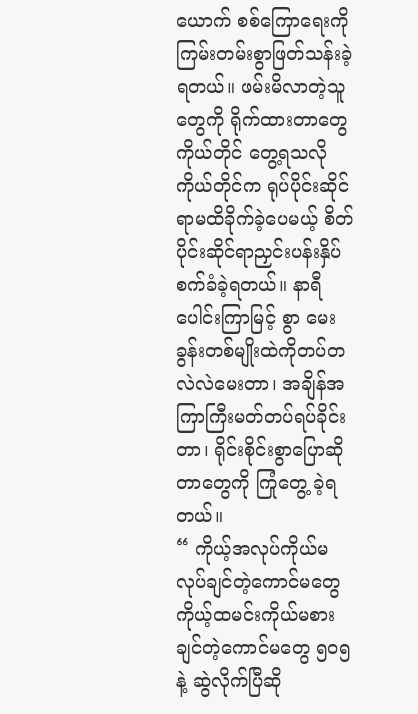ယောက် စစ်ကြောရေးကိုကြမ်းတမ်းစွာဖြတ်သန်းခဲ့ရတယ်။ ဖမ်းမိလာတဲ့သူတွေကို ရိုက်ထားတာတွေ ကိုယ်တိုင် တွေ့ရသလို ကိုယ်တိုင်က ရုပ်ပိုင်းဆိုင်ရာမထိခိုက်ခဲ့ပေမယ့် စိတ်ပိုင်းဆိုင်ရာညှင်းပန်းနှိပ်စက်ခံခဲ့ရတယ်။ နာရီပေါင်းကြာမြင့် စွာ မေးခွန်းတစ်မျိုးထဲကိုတပ်တလဲလဲမေးတာ၊ အချိန်အကြာကြီးမတ်တပ်ရပ်ခိုင်းတာ၊ ရိုင်းစိုင်းစွာပြောဆိုတာတွေကို ကြုံတွေ့ ခဲ့ရတယ်။
“ ကိုယ့်အလုပ်ကိုယ်မလုပ်ချင်တဲ့ကောင်မတွေ ကိုယ့်ထမင်းကိုယ်မစားချင်တဲ့ကောင်မတွေ ၅၀၅ နဲ့ ဆွဲလိုက်ပြီဆို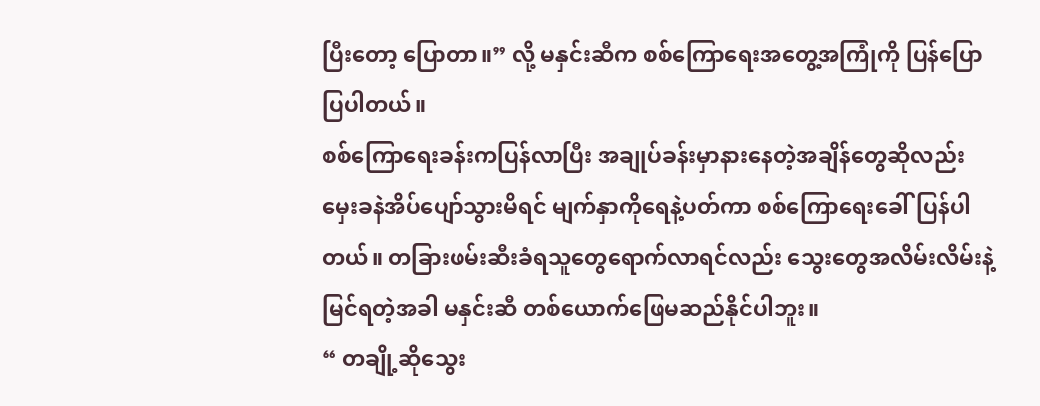ပြီးတော့ ပြောတာ။” လို့ မနှင်းဆီက စစ်ကြောရေးအတွေ့အကြုံကို ပြန်ပြောပြပါတယ်။
စစ်ကြောရေးခန်းကပြန်လာပြီး အချုပ်ခန်းမှာနားနေတဲ့အချိန်တွေဆိုလည်း မှေးခနဲအိပ်ပျော်သွားမိရင် မျက်နှာကိုရေနဲ့ပတ်ကာ စစ်ကြောရေးခေါ်ပြန်ပါတယ်။ တခြားဖမ်းဆီးခံရသူတွေရောက်လာရင်လည်း သွေးတွေအလိမ်းလိမ်းနဲ့မြင်ရတဲ့အခါ မနှင်းဆီ တစ်ယောက်ဖြေမဆည်နိုင်ပါဘူး။
“ တချို့ဆိုသွေး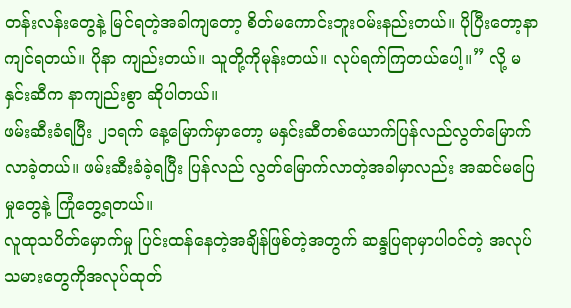တန်းလန်းတွေနဲ့ မြင်ရတဲ့အခါကျတော့ စိတ်မကောင်းဘူးဝမ်းနည်းတယ်။ ပိုပြီးတော့နာကျင်ရတယ်။ ပိုနာ ကျည်းတယ်။ သူတို့ကိုမုန်းတယ်။ လုပ်ရက်ကြတယ်ပေါ့။” လို့ မနှင်းဆီက နာကျည်းစွာ ဆိုပါတယ်။
ဖမ်းဆီးခံရပြီး ၂၁ရက် နေ့မြောက်မှာတော့ မနှင်းဆီတစ်ယောက်ပြန်လည်လွတ်မြောက်လာခဲ့တယ်။ ဖမ်းဆီးခံခဲ့ရပြီး ပြန်လည် လွတ်မြောက်လာတဲ့အခါမှာလည်း အဆင်မပြေမှုတွေနဲ့ ကြုံတွေ့ရတယ်။
လူထုသပိတ်မှောက်မှု ပြင်းထန်နေတဲ့အချိန်ဖြစ်တဲ့အတွက် ဆန္ဒပြရာမှာပါဝင်တဲ့ အလုပ်သမားတွေကိုအလုပ်ထုတ်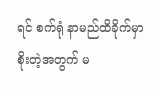ရင် စက်ရုံ နာမည်ထိခိုက်မှာစိုးတဲ့အတွက် မ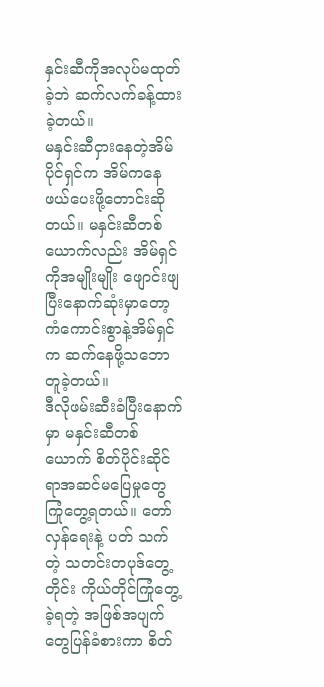နှင်းဆီကိုအလုပ်မထုတ်ခဲ့ဘဲ ဆက်လက်ခန့်ထားခဲ့တယ်။
မနှင်းဆီငှားနေတဲ့အိမ်ပိုင်ရှင်က အိမ်ကနေ ဖယ်ပေးဖို့တောင်းဆိုတယ်။ မနှင်းဆီတစ်ယောက်လည်း အိမ်ရှင်ကိုအမျိုးမျိုး ဖျောင်းဖျပြီးနောက်ဆုံးမှာတော့ ကံကောင်းစွာနဲ့အိမ်ရှင်က ဆက်နေဖို့သဘောတူခဲ့တယ်။
ဒီလိုဖမ်းဆီးခံပြီးနောက်မှာ မနှင်းဆီတစ်ယောက် စိတ်ပိုင်းဆိုင်ရာအဆင်မပြေမှုတွေ ကြုံတွေ့ရတယ်။ တော်လှန်ရေးနဲ့ ပတ် သက်တဲ့ သတင်းတပုဒ်တွေ့တိုင်း ကိုယ်တိုင်ကြုံတွေ့ခဲ့ရတဲ့ အဖြစ်အပျက်တွေပြန်ခံစားကာ စိတ်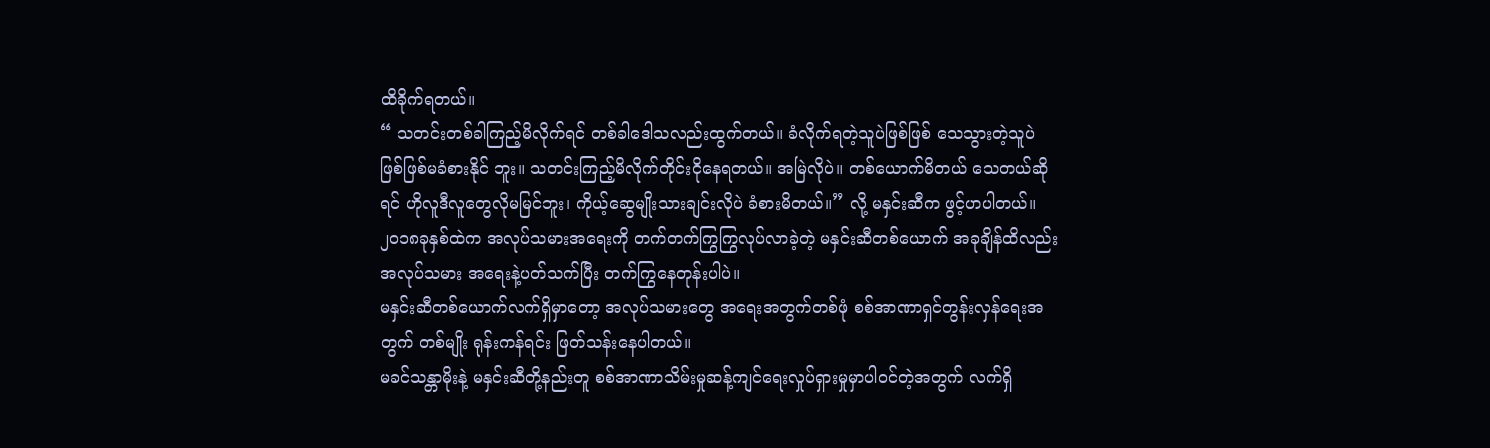ထိခိုက်ရတယ်။
“ သတင်းတစ်ခါကြည့်မိလိုက်ရင် တစ်ခါဒေါသလည်းထွက်တယ်။ ခံလိုက်ရတဲ့သူပဲဖြစ်ဖြစ် သေသွားတဲ့သူပဲ ဖြစ်ဖြစ်မခံစားနိုင် ဘူး။ သတင်းကြည့်မိလိုက်တိုင်းငိုနေရတယ်။ အမြဲလိုပဲ။ တစ်ယောက်မိတယ် သေတယ်ဆိုရင် ဟိုလူဒီလူတွေလိုမမြင်ဘူး၊ ကိုယ့်ဆွေမျိုးသားချင်းလိုပဲ ခံစားမိတယ်။” လို့ မနှင်းဆီက ဖွင့်ဟပါတယ်။
၂၀၁၈ခုနှစ်ထဲက အလုပ်သမားအရေးကို တက်တက်ကြွကြွလုပ်လာခဲ့တဲ့ မနှင်းဆီတစ်ယောက် အခုချိန်ထိလည်း အလုပ်သမား အရေးနဲ့ပတ်သက်ပြီး တက်ကြွနေတုန်းပါပဲ။
မနှင်းဆီတစ်ယောက်လက်ရှိမှာတော့ အလုပ်သမားတွေ အရေးအတွက်တစ်ဖုံ စစ်အာဏာရှင်တွန်းလှန်ရေးအတွက် တစ်မျိုး ရုန်းကန်ရင်း ဖြတ်သန်းနေပါတယ်။
မခင်သန္တာမိုးနဲ့ မနှင်းဆီတို့နည်းတူ စစ်အာဏာသိမ်းမှုဆန့်ကျင်ရေးလှုပ်ရှားမှုမှာပါဝင်တဲ့အတွက် လက်ရှိ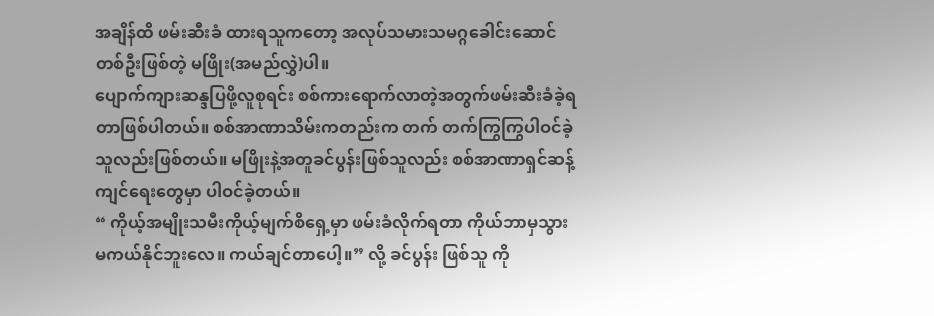အချိန်ထိ ဖမ်းဆီးခံ ထားရသူကတော့ အလုပ်သမားသမဂ္ဂခေါင်းဆောင်တစ်ဦးဖြစ်တဲ့ မဖြိုး(အမည်လွှဲ)ပါ။
ပျောက်ကျားဆန္ဒပြဖို့လူစုရင်း စစ်ကားရောက်လာတဲ့အတွက်ဖမ်းဆီးခံခဲ့ရတာဖြစ်ပါတယ်။ စစ်အာဏာသိမ်းကတည်းက တက် တက်ကြွကြွပါဝင်ခဲ့သူလည်းဖြစ်တယ်။ မဖြိုးနဲ့အတူခင်ပွန်းဖြစ်သူလည်း စစ်အာဏာရှင်ဆန့်ကျင်ရေးတွေမှာ ပါဝင်ခဲ့တယ်။
“ ကိုယ့်အမျိုးသမီးကိုယ့်မျက်စိရှေ့မှာ ဖမ်းခံလိုက်ရတာ ကိုယ်ဘာမှသွားမကယ်နိုင်ဘူးလေ။ ကယ်ချင်တာပေါ့။” လို့ ခင်ပွန်း ဖြစ်သူ ကို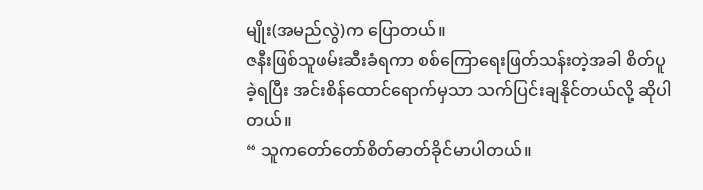မျိုး(အမည်လွဲ)က ပြောတယ်။
ဇနီးဖြစ်သူဖမ်းဆီးခံရကာ စစ်ကြောရေးဖြတ်သန်းတဲ့အခါ စိတ်ပူခဲ့ရပြီး အင်းစိန်ထောင်ရောက်မှသာ သက်ပြင်းချနိုင်တယ်လို့ ဆိုပါတယ်။
“ သူကတော်တော်စိတ်ဓာတ်ခိုင်မာပါတယ်။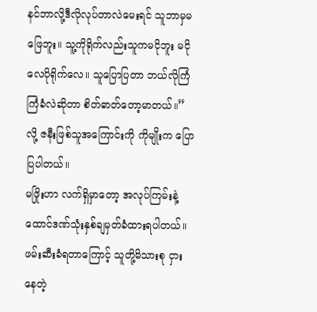နင်ဘာလို့ဒီလိုလုပ်တာလဲမေးရင် သူဘာမှမဖြေဘူး။ သူ့ကိုရိုက်လည်းသူကမငိုဘူး မငိုလေပိုရိုက်လေ။ သူပြောပြတာ ဘယ်လိုကြံကြံခံလဲဆိုတာ စိတ်ဓာတ်တော့မာတယ်။” လို့ ဇနီးဖြစ်သူအကြောင်းကို ကိုမျိုးက ပြောပြပါတယ်။
မဖြိုးဟာ လက်ရှိမှာတော့ အလုပ်ကြမ်းနဲ့ထောင်ဒဏ်သုံးနှစ်ချမှတ်ခံထားရပါတယ်။ ဖမ်းဆီးခံရတာကြောင့် သူတို့မိသားစု ငှား နေတဲ့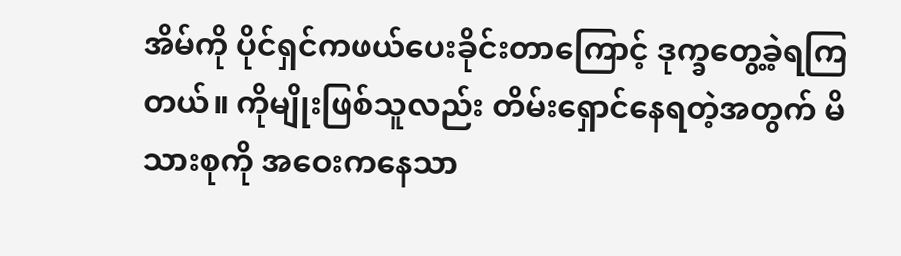အိမ်ကို ပိုင်ရှင်ကဖယ်ပေးခိုင်းတာကြောင့် ဒုက္ခတွေ့ခဲ့ရကြတယ်။ ကိုမျိုးဖြစ်သူလည်း တိမ်းရှောင်နေရတဲ့အတွက် မိသားစုကို အဝေးကနေသာ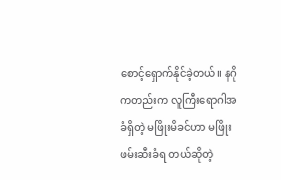စောင့်ရှောက်နိုင်ခဲ့တယ်။ နဂိုကတည်းက လူကြီးရောဂါအခံရှိတဲ့ မဖြိုးမိခင်ဟာ မဖြိုးဖမ်းဆီးခံရ တယ်ဆိုတဲ့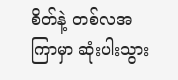စိတ်နဲ့ တစ်လအကြာမှာ ဆုံးပါးသွား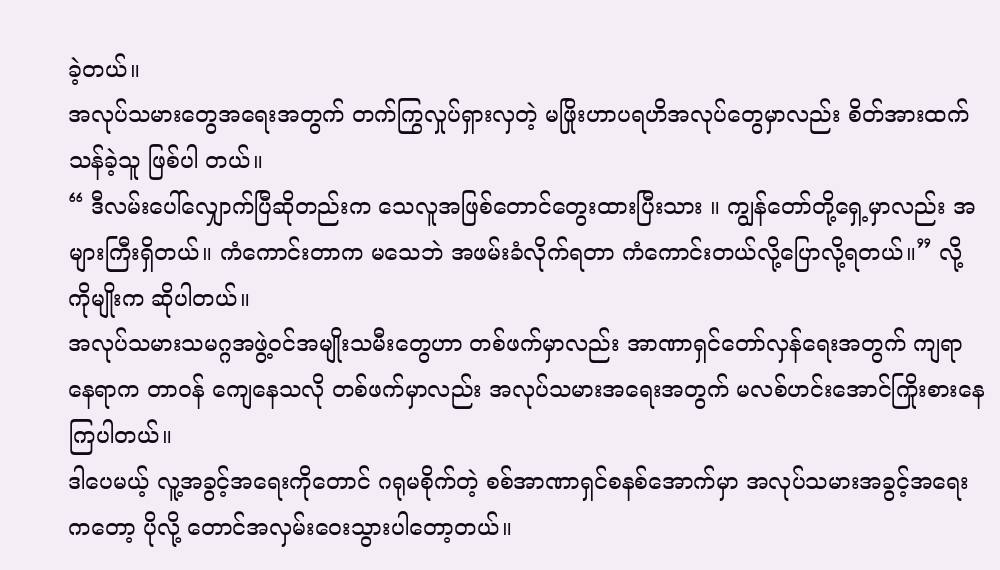ခဲ့တယ်။
အလုပ်သမားတွေအရေးအတွက် တက်ကြွလှုပ်ရှားလှတဲ့ မဖြိုးဟာပရဟိအလုပ်တွေမှာလည်း စိတ်အားထက်သန်ခဲ့သူ ဖြစ်ပါ တယ်။
“ ဒီလမ်းပေါ်လျှောက်ပြီဆိုတည်းက သေလူအဖြစ်တောင်တွေးထားပြီးသား ။ ကျွန်တော်တို့ရှေ့မှာလည်း အများကြီးရှိတယ်။ ကံကောင်းတာက မသေဘဲ အဖမ်းခံလိုက်ရတာ ကံကောင်းတယ်လို့ပြောလို့ရတယ်။” လို့ ကိုမျိုးက ဆိုပါတယ်။
အလုပ်သမားသမဂ္ဂအဖွဲ့ဝင်အမျိုးသမီးတွေဟာ တစ်ဖက်မှာလည်း အာဏာရှင်တော်လှန်ရေးအတွက် ကျရာနေရာက တာဝန် ကျေနေသလို တစ်ဖက်မှာလည်း အလုပ်သမားအရေးအတွက် မလစ်ဟင်းအောင်ကြိုးစားနေကြပါတယ်။
ဒါပေမယ့် လူ့အခွင့်အရေးကိုတောင် ဂရုမစိုက်တဲ့ စစ်အာဏာရှင်စနစ်အောက်မှာ အလုပ်သမားအခွင့်အရေးကတော့ ပိုလို့ တောင်အလှမ်းဝေးသွားပါတော့တယ်။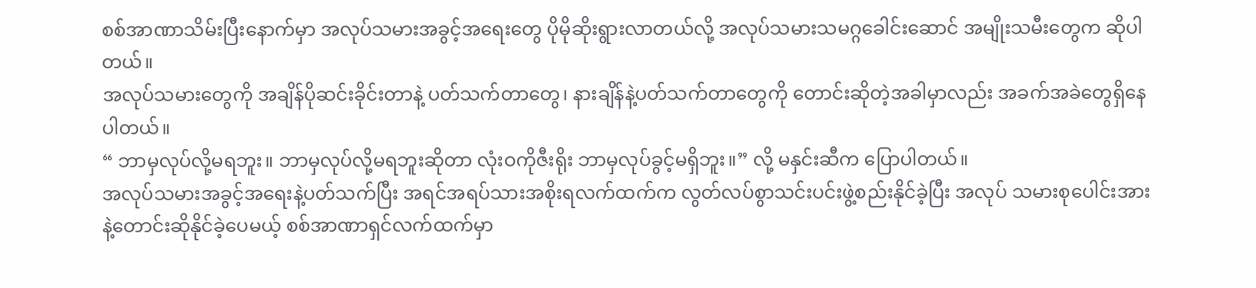စစ်အာဏာသိမ်းပြီးနောက်မှာ အလုပ်သမားအခွင့်အရေးတွေ ပိုမိုဆိုးရွားလာတယ်လို့ အလုပ်သမားသမဂ္ဂခေါင်းဆောင် အမျိုးသမီးတွေက ဆိုပါတယ်။
အလုပ်သမားတွေကို အချိန်ပိုဆင်းခိုင်းတာနဲ့ ပတ်သက်တာတွေ၊ နားချိန်နဲ့ပတ်သက်တာတွေကို တောင်းဆိုတဲ့အခါမှာလည်း အခက်အခဲတွေရှိနေပါတယ်။
“ ဘာမှလုပ်လို့မရဘူး။ ဘာမှလုပ်လို့မရဘူးဆိုတာ လုံးဝကိုဇီးရိုး ဘာမှလုပ်ခွင့်မရှိဘူး။” လို့ မနှင်းဆီက ပြောပါတယ်။
အလုပ်သမားအခွင့်အရေးနဲ့ပတ်သက်ပြီး အရင်အရပ်သားအစိုးရလက်ထက်က လွတ်လပ်စွာသင်းပင်းဖွဲ့စည်းနိုင်ခဲ့ပြီး အလုပ် သမားစုပေါင်းအားနဲ့တောင်းဆိုနိုင်ခဲ့ပေမယ့် စစ်အာဏာရှင်လက်ထက်မှာ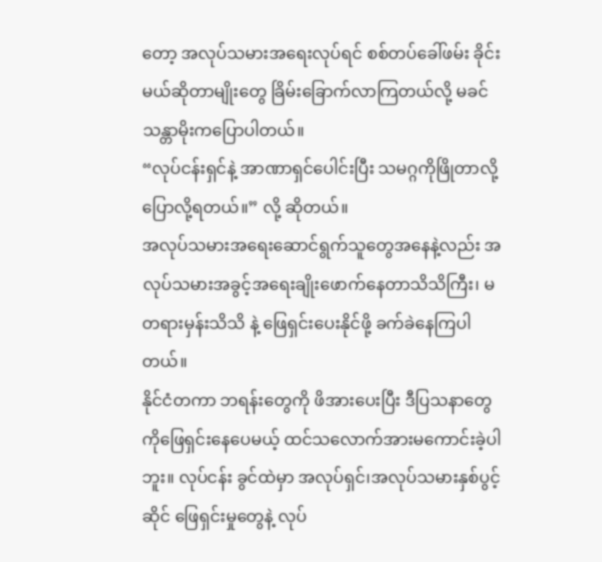တော့ အလုပ်သမားအရေးလုပ်ရင် စစ်တပ်ခေါ်ဖမ်း ခိုင်းမယ်ဆိုတာမျိုးတွေ ခြိမ်းခြောက်လာကြတယ်လို့ မခင်သန္တာမိုးကပြောပါတယ်။
“လုပ်ငန်းရှင်နဲ့ အာဏာရှင်ပေါင်းပြီး သမဂ္ဂကိုဖြိုတာလို့ ပြောလို့ရတယ်။” လို့ ဆိုတယ်။
အလုပ်သမားအရေးဆောင်ရွက်သူတွေအနေနဲ့လည်း အလုပ်သမားအခွင့်အရေးချိုးဖောက်နေတာသိသိကြီး၊ မတရားမှန်းသိသိ နဲ့ ဖြေရှင်းပေးနိုင်ဖို့ ခက်ခဲနေကြပါတယ်။
နိုင်ငံတကာ ဘရန်းတွေကို ဖိအားပေးပြီး ဒီပြသနာတွေကိုဖြေရှင်းနေပေမယ့် ထင်သလောက်အားမကောင်းခဲ့ပါဘူး။ လုပ်ငန်း ခွင်ထဲမှာ အလုပ်ရှင်၊အလုပ်သမားနှစ်ပွင့်ဆိုင် ဖြေရှင်းမှုတွေနဲ့ လုပ်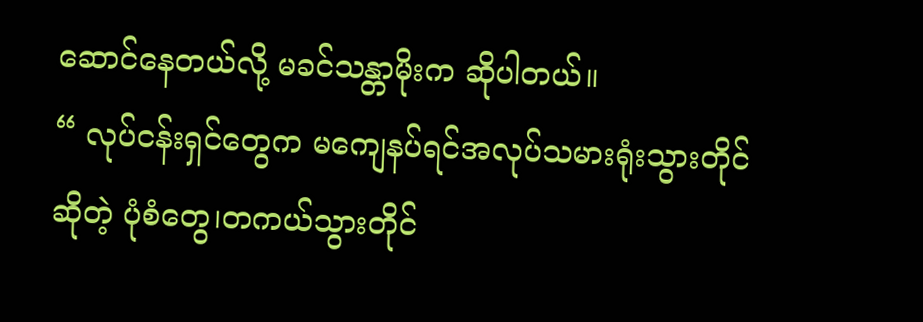ဆောင်နေတယ်လို့ မခင်သန္တာမိုးက ဆိုပါတယ်။
“ လုပ်ငန်းရှင်တွေက မကျေနပ်ရင်အလုပ်သမားရုံးသွားတိုင်ဆိုတဲ့ ပုံစံတွေ၊တကယ်သွားတိုင်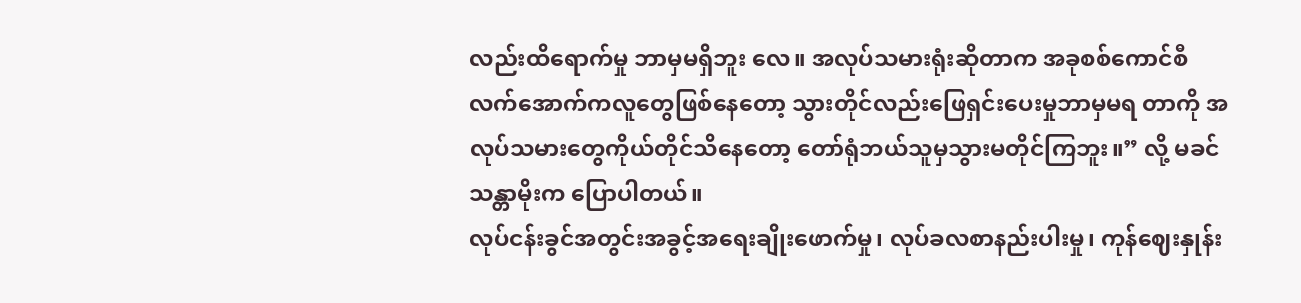လည်းထိရောက်မှု ဘာမှမရှိဘူး လေ။ အလုပ်သမားရုံးဆိုတာက အခုစစ်ကောင်စီလက်အောက်ကလူတွေဖြစ်နေတော့ သွားတိုင်လည်းဖြေရှင်းပေးမှုဘာမှမရ တာကို အလုပ်သမားတွေကိုယ်တိုင်သိနေတော့ တော်ရုံဘယ်သူမှသွားမတိုင်ကြဘူး။” လို့ မခင်သန္တာမိုးက ပြောပါတယ်။
လုပ်ငန်းခွင်အတွင်းအခွင့်အရေးချိုးဖောက်မှု၊ လုပ်ခလစာနည်းပါးမှု၊ ကုန်ဈေးနှုန်း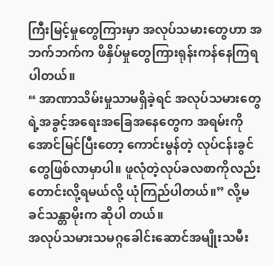ကြီးမြင့်မှုတွေကြားမှာ အလုပ်သမားတွေဟာ အဘက်ဘက်က ဖိနှိပ်မှုတွေကြားရုန်းကန်နေကြရပါတယ်။
“ အာဏာသိမ်းမှုသာမရှိခဲ့ရင် အလုပ်သမားတွေရဲ့အခွင့်အရေးအခြေအနေတွေက အရမ်းကိုအောင်မြင်ပြီးတော့ ကောင်းမွန်တဲ့ လုပ်ငန်းခွင်တွေဖြစ်လာမှာပါ။ ဖူလုံတဲ့လုပ်ခလစာကိုလည်း တောင်းလို့ရမယ်လို့ ယုံကြည်ပါတယ်။” လို့မခင်သန္တာမိုးက ဆိုပါ တယ်။
အလုပ်သမားသမဂ္ဂခေါင်းဆောင်အမျိုးသမီး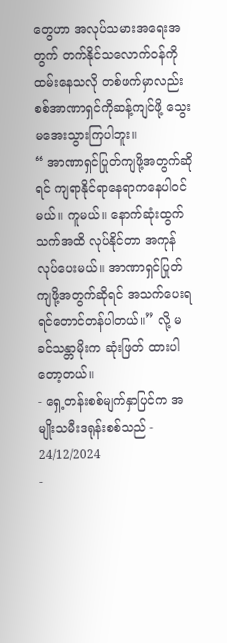တွေဟာ အလုပ်သမားအရေးအတွက် တက်နိုင်သလောက်ဝန်ကိုထမ်းနေသလို တစ်ဖက်မှာလည်း စစ်အာဏာရှင်ကိုဆန့်ကျင်ဖို့ သွေးမအေးသွားကြပါဘူး။
“ အာဏာရှင်ပြုတ်ကျဖို့အတွက်ဆိုရင် ကျရာနိုင်ရာနေရာကနေပါဝင်မယ်။ ကူမယ်။ နောက်ဆုံးထွက်သက်အထိ လုပ်နိုင်တာ အကုန်လုပ်ပေးမယ်။ အာဏာရှင်ပြုတ်ကျဖို့အတွက်ဆိုရင် အသက်ပေးရရင်တောင်တန်ပါတယ်။” လို့ မခင်သန္တာမိုးက ဆုံးဖြတ် ထားပါတော့တယ်။
- ရှေ့တန်းစစ်မျက်နှာပြင်က အမျိုးသမီးဒရုန်းစစ်သည် - 24/12/2024
-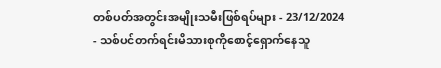တစ်ပတ်အတွင်းအမျိုးသမီးဖြစ်ရပ်များ - 23/12/2024
- သစ်ပင်တက်ရင်းမိသားစုကိုစောင့်ရှောက်နေသူ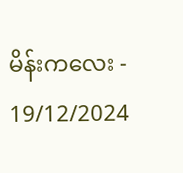မိန်းကလေး - 19/12/2024